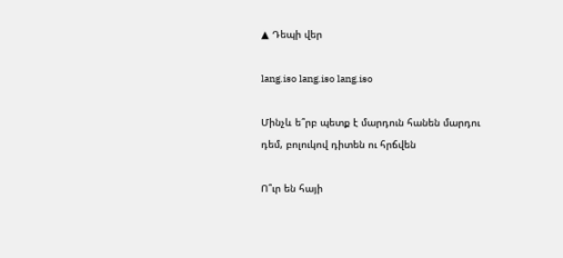▲ Դեպի վեր

lang.iso lang.iso lang.iso

Մինչև ե՞րբ պետք է մարդուն հանեն մարդու դեմ, բոլուկով դիտեն ու հրճվեն

Ո՞ւր են հայի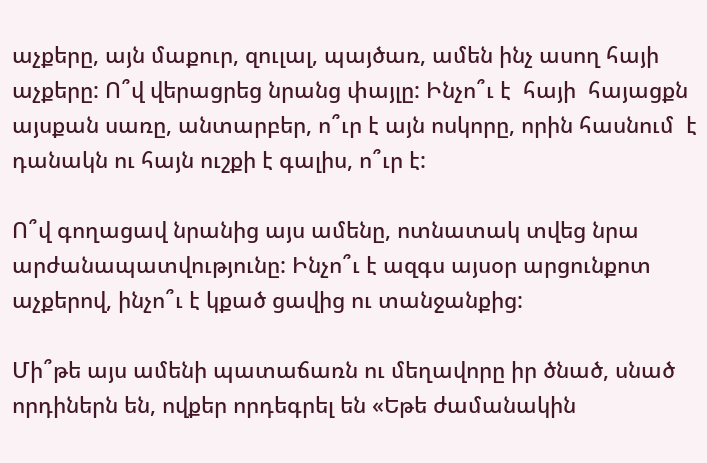աչքերը, այն մաքուր, զուլալ, պայծառ, ամեն ինչ ասող հայի աչքերը: Ո՞վ վերացրեց նրանց փայլը: Ինչո՞ւ է  հայի  հայացքն այսքան սառը, անտարբեր, ո՞ւր է այն ոսկորը, որին հասնում  է դանակն ու հայն ուշքի է գալիս, ո՞ւր է:

Ո՞վ գողացավ նրանից այս ամենը, ոտնատակ տվեց նրա արժանապատվությունը: Ինչո՞ւ է ազգս այսօր արցունքոտ աչքերով, ինչո՞ւ է կքած ցավից ու տանջանքից:

Մի՞թե այս ամենի պատաճառն ու մեղավորը իր ծնած, սնած որդիներն են, ովքեր որդեգրել են «Եթե ժամանակին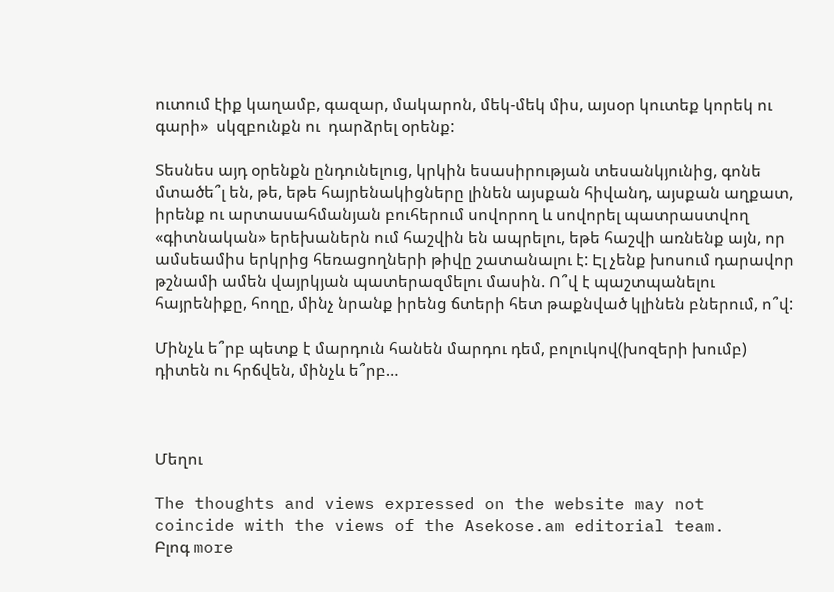ուտում էիք կաղամբ, գազար, մակարոն, մեկ-մեկ միս, այսօր կուտեք կորեկ ու գարի»  սկզբունքն ու  դարձրել օրենք:

Տեսնես այդ օրենքն ընդունելուց, կրկին եսասիրության տեսանկյունից, գոնե մտածե՞լ են, թե, եթե հայրենակիցները լինեն այսքան հիվանդ, այսքան աղքատ, իրենք ու արտասահմանյան բուհերում սովորող և սովորել պատրաստվող «գիտնական» երեխաներն ում հաշվին են ապրելու, եթե հաշվի առնենք այն, որ ամսեամիս երկրից հեռացողների թիվը շատանալու է: Էլ չենք խոսում դարավոր թշնամի ամեն վայրկյան պատերազմելու մասին. Ո՞վ է պաշտպանելու հայրենիքը, հողը, մինչ նրանք իրենց ճտերի հետ թաքնված կլինեն բներում, ո՞վ:

Մինչև ե՞րբ պետք է մարդուն հանեն մարդու դեմ, բոլուկով(խոզերի խումբ) դիտեն ու հրճվեն, մինչև ե՞րբ…



Մեղու

The thoughts and views expressed on the website may not coincide with the views of the Asekose.am editorial team.
Բլոգ more